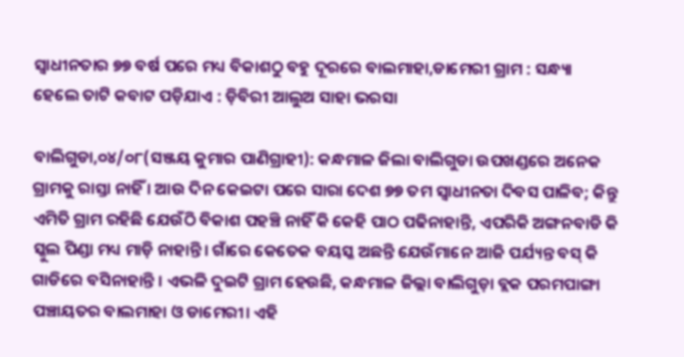ସ୍ୱାଧୀନତାର ୭୭ ବର୍ଷ ପରେ ମଧ୍ୟ ବିକାଶଠୁ ବହୁ ଦୂରରେ ବାଲମାହା,ଡାମେରୀ ଗ୍ରାମ : ସନ୍ଧ୍ୟା ହେଲେ ତାଟି କବାଟ ପଡ଼ିଯାଏ : ଡ଼ିବିରୀ ଆଲୁଅ ସାହା ଭରସା

ବାଲିଗୁଡା,୦୪/୦୮(ସଞ୍ଜୟ କୁମାର ପାଣିଗ୍ରାହୀ): କନ୍ଧମାଳ ଜିଲା ବାଲିଗୁଡା ଉପଖଣ୍ଡରେ ଅନେକ ଗ୍ରାମକୁ ରାସ୍ତା ନାହିଁ । ଆଉ ଦିନ କେଇଟା ପରେ ସାରା ଦେଶ ୭୭ ତମ ସ୍ବାଧୀନତା ଦିବସ ପାଳିବ; କିନ୍ତୁ ଏମିତି ଗ୍ରାମ ରହିଛି ଯେଉଁଠି ବିକାଶ ପହଞ୍ଚି ନାହିଁ କି କେହି ପାଠ ପଢିନାହାନ୍ତି, ଏପରିକି ଅଙ୍ଗନବାଡି କି ସ୍କୁଲ ପିଣ୍ଡା ମଧ୍ୟ ମାଡ଼ି ନାହାନ୍ତି। ଗାଁରେ କେତେକ ବୟସ୍କ ଅଛନ୍ତି ଯେଉଁମାନେ ଆଜି ପର୍ଯ୍ୟନ୍ତ ବସ୍ କି ଗାଡିରେ ବସିନାହାନ୍ତି । ଏଭଳି ଦୁଇଟି ଗ୍ରାମ ହେଉଛି, କନ୍ଧମାଳ ଜିଲ୍ଲା ବାଲିଗୁଡ଼ା ବ୍ଲକ ପରମପାଙ୍ଗା ପଞ୍ଚାୟତର ବାଲମାହା ଓ ଡାମେରୀ। ଏହି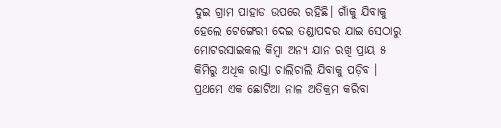ଦୁଇ ଗ୍ରାମ ପାହାଡ ଉପରେ ରହିଛି। ଗାଁକୁ ଯିବାକୁ ହେଲେ ଟେଙ୍ଗେରୀ ଦେଇ ତଣ୍ଡାପଦର ଯାଇ ସେଠାରୁ ମୋଟରସାଇକଲ କିମ୍ବା ଅନ୍ୟ ଯାନ ରଖି ପ୍ରାୟ ୫ କିମିରୁ ଅଧିକ ରାସ୍ତା ଚାଲିଚାଲି ଯିବାକୁ ପଡ଼ିବ । ପ୍ରଥମେ ଏକ ଛୋଟିଆ ନାଳ ଅତିକ୍ରମ କରିବା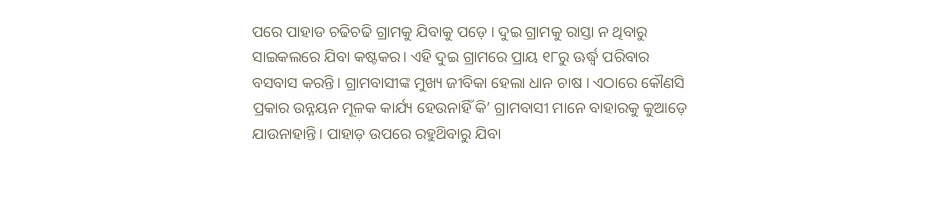ପରେ ପାହାଡ ଚଢିଚଢି ଗ୍ରାମକୁ ଯିବାକୁ ପଡ଼େ । ଦୁଇ ଗ୍ରାମକୁ ରାସ୍ତା ନ ଥିବାରୁ ସାଇକଲରେ ଯିବା କଷ୍ଟକର। ଏହି ଦୁଇ ଗ୍ରାମରେ ପ୍ରାୟ ୧୮ରୁ ଊର୍ଦ୍ଧ୍ବ ପରିବାର ବସବାସ କରନ୍ତି। ଗ୍ରାମବାସୀଙ୍କ ମୁଖ୍ୟ ଜୀବିକା ହେଲା ଧାନ ଚାଷ । ଏଠାରେ କୌଣସି ପ୍ରକାର ଉନ୍ନୟନ ମୂଳକ କାର୍ଯ୍ୟ ହେଉନାହିଁ କି’ ଗ୍ରାମବାସୀ ମାନେ ବାହାରକୁ କୁଆଡ଼େ ଯାଉନାହାନ୍ତି। ପାହାଡ଼ ଉପରେ ରହୁଥ‌ିବାରୁ ଯିବା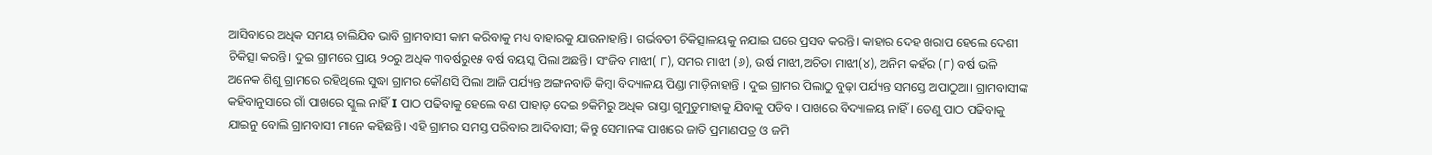ଆସିବାରେ ଅଧିକ ସମୟ ଚାଲିଯିବ ଭାବି ଗ୍ରାମବାସୀ କାମ କରିବାକୁ ମଧ୍ୟ ବାହାରକୁ ଯାଉନାହାନ୍ତି। ଗର୍ଭବତୀ ଚିକିତ୍ସାଳୟକୁ ନଯାଇ ଘରେ ପ୍ରସବ କରନ୍ତି। କାହାର ଦେହ ଖରାପ ହେଲେ ଦେଶୀ ଚିକିତ୍ସା କରନ୍ତି। ଦୁଇ ଗ୍ରାମରେ ପ୍ରାୟ ୨୦ରୁ ଅଧିକ ୩ବର୍ଷରୁ୧୫ ବର୍ଷ ବୟସ୍କ ପିଲା ଅଛନ୍ତି। ସଂଜିବ ମାଝୀ( ୮), ସମର ମାଝୀ (୬), ଉର୍ଷ ମାଝୀ,ଅଚିତା ମାଝୀ(୪), ଅନିମ କହଁର (୮) ବର୍ଷ ଭଳି ଅନେକ ଶିଶୁ ଗ୍ରାମରେ ରହିଥିଲେ ସୁଦ୍ଧା ଗ୍ରାମର କୌଣସି ପିଲା ଆଜି ପର୍ଯ୍ୟନ୍ତ ଅଙ୍ଗନବାଡି କିମ୍ବା ବିଦ୍ୟାଳୟ ପିଣ୍ଡା ମାଡ଼ିନାହାନ୍ତି । ଦୁଇ ଗ୍ରାମର ପିଲାଠୁ ବୁଢ଼ା ପର୍ଯ୍ୟନ୍ତ ସମସ୍ତେ ଅପାଠୁଆ। ଗ୍ରାମବାସୀଙ୍କ କହିବାନୁସାରେ ଗାଁ ପାଖରେ ସ୍କୁଲ ନାହିଁ I ପାଠ ପଢିବାକୁ ହେଲେ ବଣ ପାହାଡ଼ ଦେଇ ୭କିମିରୁ ଅଧିକ ରାସ୍ତା ଗୁମୁଡୁମାହାକୁ ଯିବାକୁ ପଡିବ । ପାଖରେ ବିଦ୍ୟାଳୟ ନାହିଁ । ତେଣୁ ପାଠ ପଢିବାକୁ ଯାଇନୁ ବୋଲି ଗ୍ରାମବାସୀ ମାନେ କହିଛନ୍ତି। ଏହି ଗ୍ରାମର ସମସ୍ତ ପରିବାର ଆଦିବାସୀ; କିନ୍ତୁ ସେମାନଙ୍କ ପାଖରେ ଜାତି ପ୍ରମାଣପତ୍ର ଓ ଜମି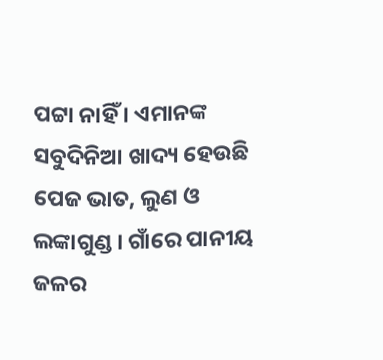ପଟ୍ଟା ନାହିଁ । ଏମାନଙ୍କ ସବୁଦିନିଆ ଖାଦ୍ୟ ହେଉଛି ପେଜ ଭାତ, ଲୁଣ ଓ ଲଙ୍କାଗୁଣ୍ଡ । ଗାଁରେ ପାନୀୟ ଜଳର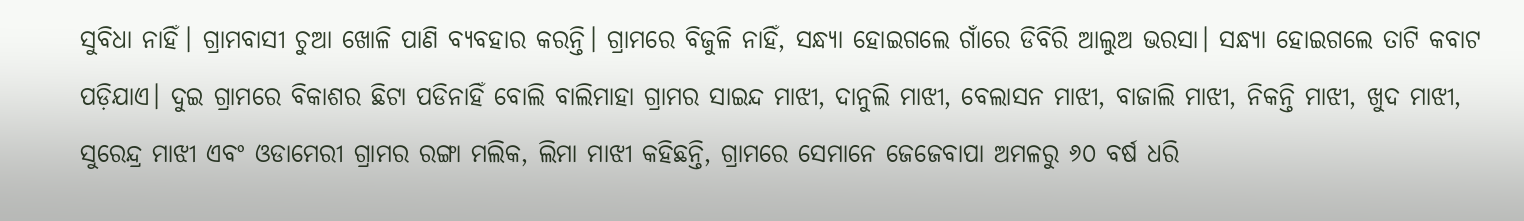ସୁବିଧା ନାହିଁ। ଗ୍ରାମବାସୀ ଚୁଆ ଖୋଳି ପାଣି ବ୍ୟବହାର କରନ୍ତି। ଗ୍ରାମରେ ବିଜୁଳି ନାହିଁ, ସନ୍ଧ୍ୟା ହୋଇଗଲେ ଗାଁରେ ଡିବିରି ଆଲୁଅ ଭରସା। ସନ୍ଧ୍ୟା ହୋଇଗଲେ ତାଟି କବାଟ ପଡ଼ିଯାଏ। ଦୁଇ ଗ୍ରାମରେ ବିକାଶର ଛିଟା ପଡିନାହିଁ ବୋଲି ବାଲିମାହା ଗ୍ରାମର ସାଇନ୍ଦ ମାଝୀ, ଦାନୁଲି ମାଝୀ, ବେଲାସନ ମାଝୀ, ବାଜାଲି ମାଝୀ, ନିକନ୍ତି ମାଝୀ, ଖୁଦ ମାଝୀ, ସୁରେନ୍ଦ୍ର ମାଝୀ ଏବଂ ଓଡାମେରୀ ଗ୍ରାମର ରଙ୍ଗା ମଲିକ, ଲିମା ମାଝୀ କହିଛନ୍ତି, ଗ୍ରାମରେ ସେମାନେ ଜେଜେବାପା ଅମଳରୁ ୬୦ ବର୍ଷ ଧରି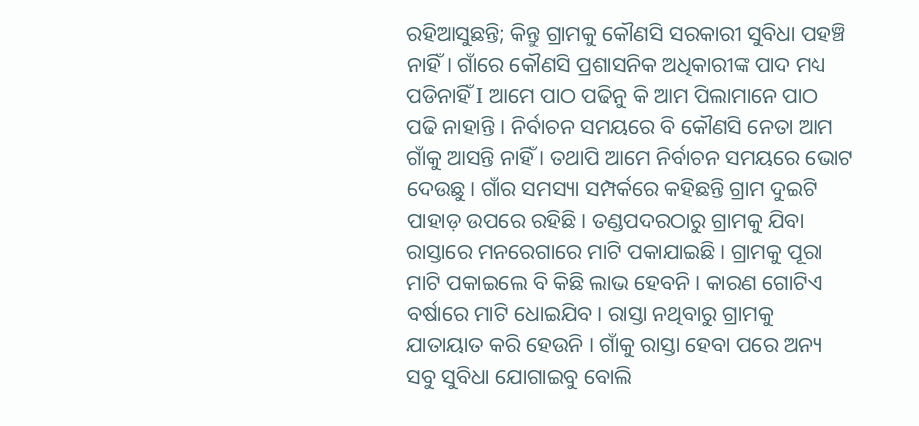ରହିଆସୁଛନ୍ତି; କିନ୍ତୁ ଗ୍ରାମକୁ କୌଣସି ସରକାରୀ ସୁବିଧା ପହଞ୍ଚି ନାହିଁ। ଗାଁରେ କୌଣସି ପ୍ରଶାସନିକ ଅଧିକାରୀଙ୍କ ପାଦ ମଧ୍ୟ ପଡିନାହିଁ I ଆମେ ପାଠ ପଢିନୁ କି ଆମ ପିଲାମାନେ ପାଠ ପଢି ନାହାନ୍ତି । ନିର୍ବାଚନ ସମୟରେ ବି କୌଣସି ନେତା ଆମ ଗାଁକୁ ଆସନ୍ତି ନାହିଁ । ତଥାପି ଆମେ ନିର୍ବାଚନ ସମୟରେ ଭୋଟ ଦେଉଛୁ। ଗାଁର ସମସ୍ୟା ସମ୍ପର୍କରେ କହିଛନ୍ତି ଗ୍ରାମ ଦୁଇଟି ପାହାଡ଼ ଉପରେ ରହିଛି। ତଣ୍ଡପଦରଠାରୁ ଗ୍ରାମକୁ ଯିବା ରାସ୍ତାରେ ମନରେଗାରେ ମାଟି ପକାଯାଇଛି। ଗ୍ରାମକୁ ପୂରା ମାଟି ପକାଇଲେ ବି କିଛି ଲାଭ ହେବନି। କାରଣ ଗୋଟିଏ ବର୍ଷାରେ ମାଟି ଧୋଇଯିବ। ରାସ୍ତା ନଥିବାରୁ ଗ୍ରାମକୁ ଯାତାୟାତ କରି ହେଉନି । ଗାଁକୁ ରାସ୍ତା ହେବା ପରେ ଅନ୍ୟ ସବୁ ସୁବିଧା ଯୋଗାଇବୁ ବୋଲି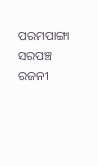ପରମପାଙ୍ଗା ସରପଞ୍ଚ ରଜନୀ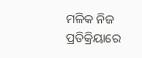ମଳିକ ନିଜ ପ୍ରତିକ୍ରିୟାରେ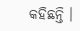କହିଛନ୍ତି ।